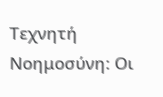Τεχνητή Νοημοσύνη: Οι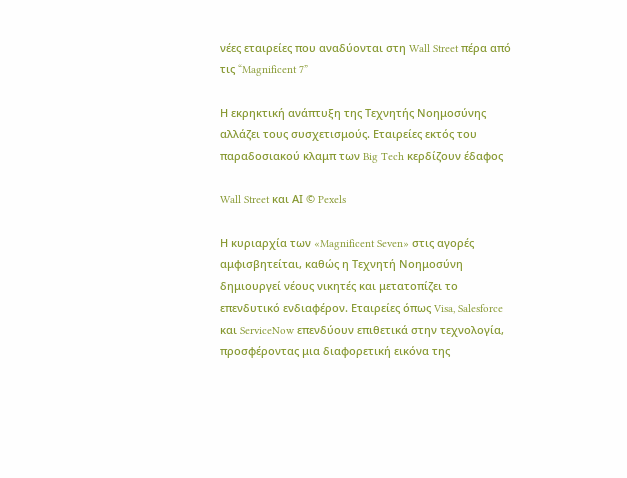νέες εταιρείες που αναδύονται στη Wall Street πέρα από τις “Magnificent 7”

Η εκρηκτική ανάπτυξη της Τεχνητής Νοημοσύνης αλλάζει τους συσχετισμούς. Εταιρείες εκτός του παραδοσιακού κλαμπ των Big Tech κερδίζουν έδαφος

Wall Street και ΑΙ © Pexels

Η κυριαρχία των «Magnificent Seven» στις αγορές αμφισβητείται, καθώς η Τεχνητή Νοημοσύνη δημιουργεί νέους νικητές και μετατοπίζει το επενδυτικό ενδιαφέρον. Εταιρείες όπως Visa, Salesforce και ServiceNow επενδύουν επιθετικά στην τεχνολογία, προσφέροντας μια διαφορετική εικόνα της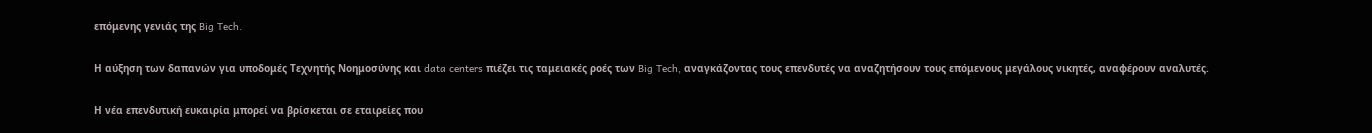επόμενης γενιάς της Big Tech.

Η αύξηση των δαπανών για υποδομές Τεχνητής Νοημοσύνης και data centers πιέζει τις ταμειακές ροές των Big Tech, αναγκάζοντας τους επενδυτές να αναζητήσουν τους επόμενους μεγάλους νικητές, αναφέρουν αναλυτές.

Η νέα επενδυτική ευκαιρία μπορεί να βρίσκεται σε εταιρείες που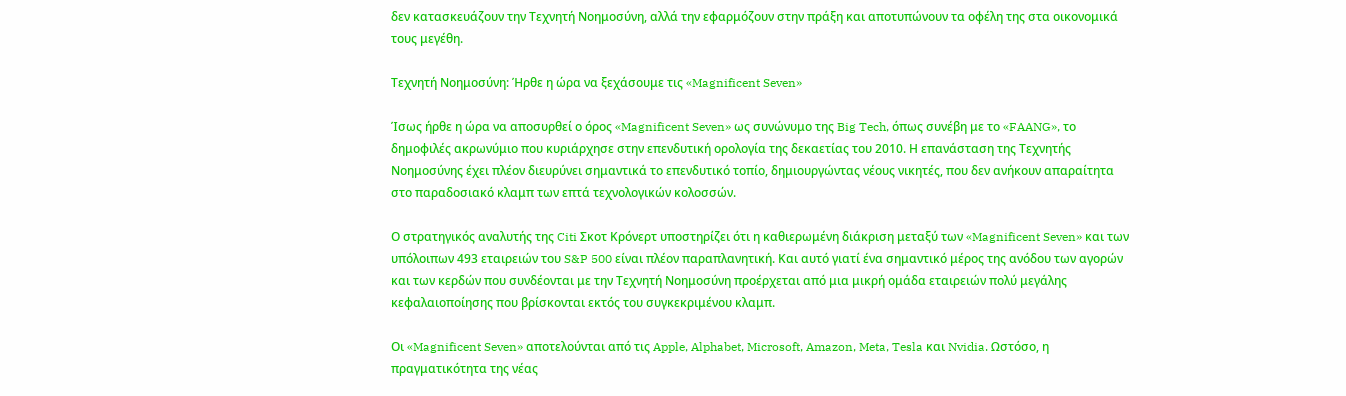δεν κατασκευάζουν την Τεχνητή Νοημοσύνη, αλλά την εφαρμόζουν στην πράξη και αποτυπώνουν τα οφέλη της στα οικονομικά τους μεγέθη.

Τεχνητή Νοημοσύνη: Ήρθε η ώρα να ξεχάσουμε τις «Magnificent Seven»

Ίσως ήρθε η ώρα να αποσυρθεί ο όρος «Magnificent Seven» ως συνώνυμο της Big Tech, όπως συνέβη με το «FAANG», το δημοφιλές ακρωνύμιο που κυριάρχησε στην επενδυτική ορολογία της δεκαετίας του 2010. Η επανάσταση της Τεχνητής Νοημοσύνης έχει πλέον διευρύνει σημαντικά το επενδυτικό τοπίο, δημιουργώντας νέους νικητές, που δεν ανήκουν απαραίτητα στο παραδοσιακό κλαμπ των επτά τεχνολογικών κολοσσών.

Ο στρατηγικός αναλυτής της Citi Σκοτ Κρόνερτ υποστηρίζει ότι η καθιερωμένη διάκριση μεταξύ των «Magnificent Seven» και των υπόλοιπων 493 εταιρειών του S&P 500 είναι πλέον παραπλανητική. Και αυτό γιατί ένα σημαντικό μέρος της ανόδου των αγορών και των κερδών που συνδέονται με την Τεχνητή Νοημοσύνη προέρχεται από μια μικρή ομάδα εταιρειών πολύ μεγάλης κεφαλαιοποίησης που βρίσκονται εκτός του συγκεκριμένου κλαμπ.

Οι «Magnificent Seven» αποτελούνται από τις Apple, Alphabet, Microsoft, Amazon, Meta, Tesla και Nvidia. Ωστόσο, η πραγματικότητα της νέας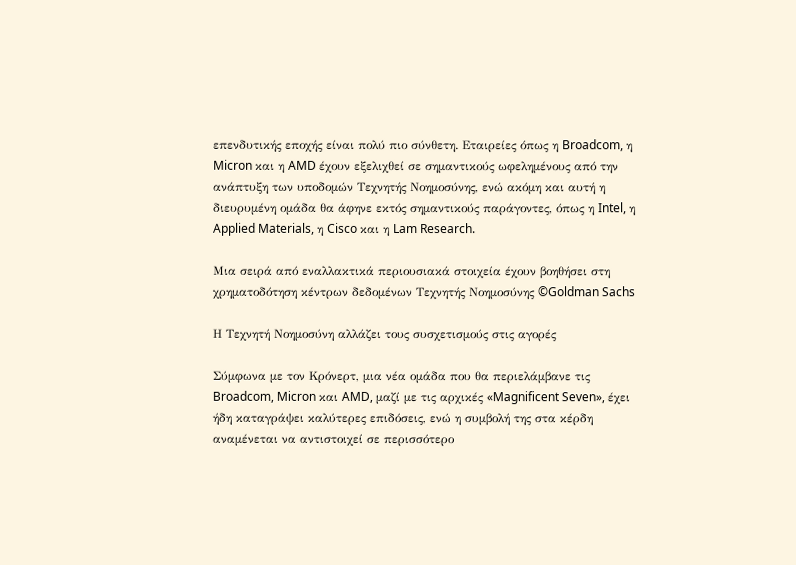επενδυτικής εποχής είναι πολύ πιο σύνθετη. Εταιρείες όπως η Broadcom, η Micron και η AMD έχουν εξελιχθεί σε σημαντικούς ωφελημένους από την ανάπτυξη των υποδομών Τεχνητής Νοημοσύνης, ενώ ακόμη και αυτή η διευρυμένη ομάδα θα άφηνε εκτός σημαντικούς παράγοντες, όπως η Intel, η Applied Materials, η Cisco και η Lam Research.

Μια σειρά από εναλλακτικά περιουσιακά στοιχεία έχουν βοηθήσει στη χρηματοδότηση κέντρων δεδομένων Τεχνητής Νοημοσύνης ©Goldman Sachs

Η Τεχνητή Νοημοσύνη αλλάζει τους συσχετισμούς στις αγορές

Σύμφωνα με τον Κρόνερτ, μια νέα ομάδα που θα περιελάμβανε τις Broadcom, Micron και AMD, μαζί με τις αρχικές «Magnificent Seven», έχει ήδη καταγράψει καλύτερες επιδόσεις, ενώ η συμβολή της στα κέρδη αναμένεται να αντιστοιχεί σε περισσότερο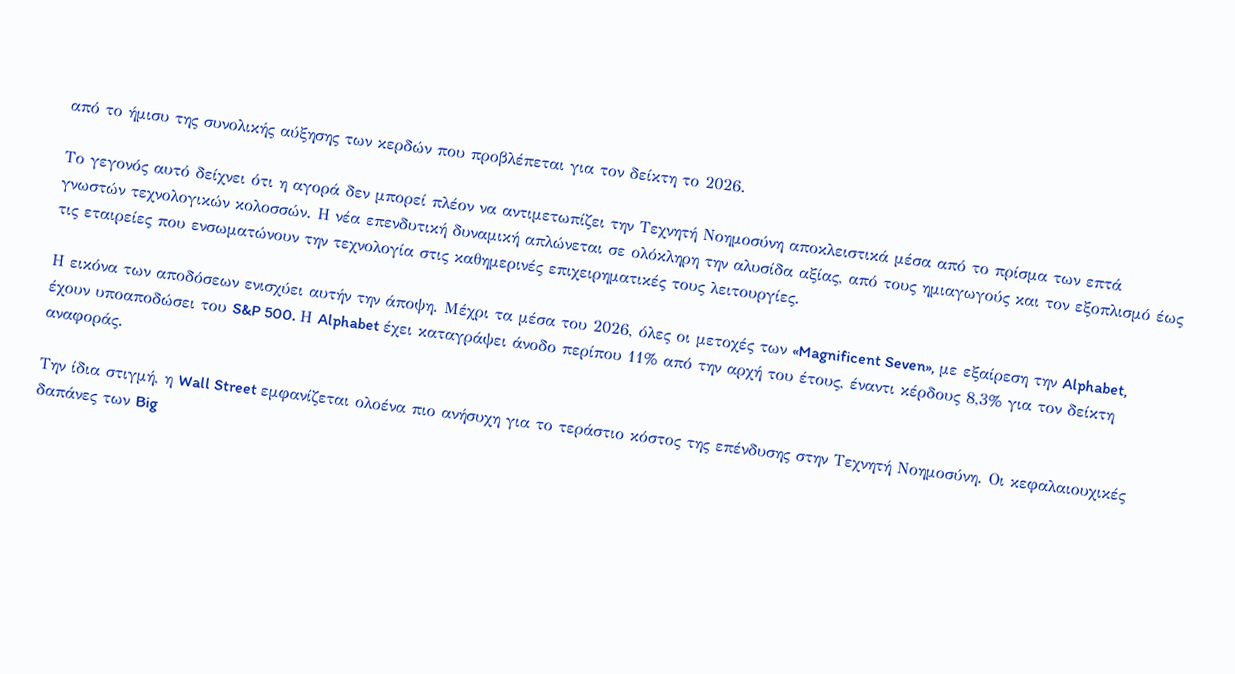από το ήμισυ της συνολικής αύξησης των κερδών που προβλέπεται για τον δείκτη το 2026.

Το γεγονός αυτό δείχνει ότι η αγορά δεν μπορεί πλέον να αντιμετωπίζει την Τεχνητή Νοημοσύνη αποκλειστικά μέσα από το πρίσμα των επτά γνωστών τεχνολογικών κολοσσών. Η νέα επενδυτική δυναμική απλώνεται σε ολόκληρη την αλυσίδα αξίας, από τους ημιαγωγούς και τον εξοπλισμό έως τις εταιρείες που ενσωματώνουν την τεχνολογία στις καθημερινές επιχειρηματικές τους λειτουργίες.

Η εικόνα των αποδόσεων ενισχύει αυτήν την άποψη. Μέχρι τα μέσα του 2026, όλες οι μετοχές των «Magnificent Seven», με εξαίρεση την Alphabet, έχουν υποαποδώσει του S&P 500. Η Alphabet έχει καταγράψει άνοδο περίπου 11% από την αρχή του έτους, έναντι κέρδους 8,3% για τον δείκτη αναφοράς.

Την ίδια στιγμή, η Wall Street εμφανίζεται ολοένα πιο ανήσυχη για το τεράστιο κόστος της επένδυσης στην Τεχνητή Νοημοσύνη. Οι κεφαλαιουχικές δαπάνες των Big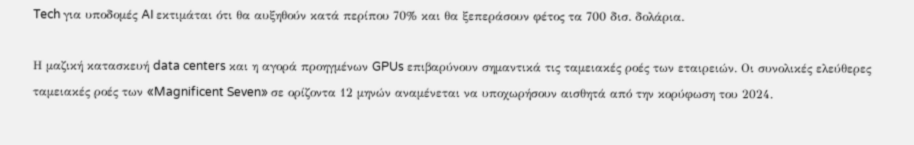Tech για υποδομές AI εκτιμάται ότι θα αυξηθούν κατά περίπου 70% και θα ξεπεράσουν φέτος τα 700 δισ. δολάρια.

Η μαζική κατασκευή data centers και η αγορά προηγμένων GPUs επιβαρύνουν σημαντικά τις ταμειακές ροές των εταιρειών. Οι συνολικές ελεύθερες ταμειακές ροές των «Magnificent Seven» σε ορίζοντα 12 μηνών αναμένεται να υποχωρήσουν αισθητά από την κορύφωση του 2024.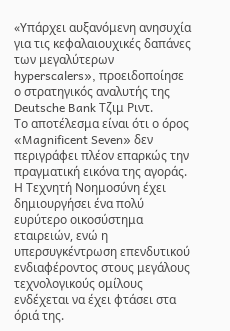«Υπάρχει αυξανόμενη ανησυχία για τις κεφαλαιουχικές δαπάνες των μεγαλύτερων hyperscalers», προειδοποίησε ο στρατηγικός αναλυτής της Deutsche Bank Τζιμ Ριντ.
Το αποτέλεσμα είναι ότι ο όρος «Magnificent Seven» δεν περιγράφει πλέον επαρκώς την πραγματική εικόνα της αγοράς. Η Τεχνητή Νοημοσύνη έχει δημιουργήσει ένα πολύ ευρύτερο οικοσύστημα εταιρειών, ενώ η υπερσυγκέντρωση επενδυτικού ενδιαφέροντος στους μεγάλους τεχνολογικούς ομίλους ενδέχεται να έχει φτάσει στα όριά της.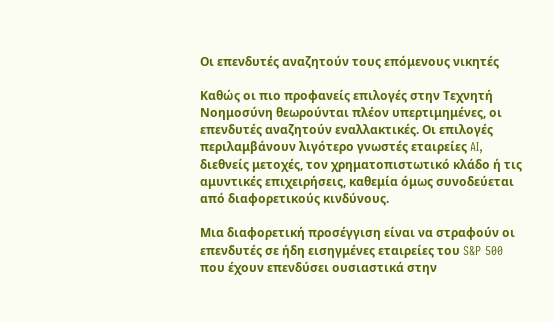Οι επενδυτές αναζητούν τους επόμενους νικητές

Καθώς οι πιο προφανείς επιλογές στην Τεχνητή Νοημοσύνη θεωρούνται πλέον υπερτιμημένες, οι επενδυτές αναζητούν εναλλακτικές. Οι επιλογές περιλαμβάνουν λιγότερο γνωστές εταιρείες AI, διεθνείς μετοχές, τον χρηματοπιστωτικό κλάδο ή τις αμυντικές επιχειρήσεις, καθεμία όμως συνοδεύεται από διαφορετικούς κινδύνους.

Μια διαφορετική προσέγγιση είναι να στραφούν οι επενδυτές σε ήδη εισηγμένες εταιρείες του S&P 500 που έχουν επενδύσει ουσιαστικά στην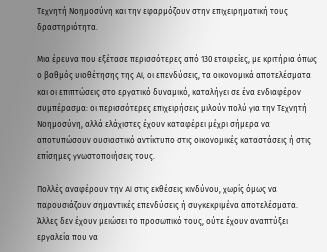Τεχνητή Νοημοσύνη και την εφαρμόζουν στην επιχειρηματική τους δραστηριότητα.

Μια έρευνα που εξέτασε περισσότερες από 130 εταιρείες, με κριτήρια όπως ο βαθμός υιοθέτησης της AI, οι επενδύσεις, τα οικονομικά αποτελέσματα και οι επιπτώσεις στο εργατικό δυναμικό, καταλήγει σε ένα ενδιαφέρον συμπέρασμα: οι περισσότερες επιχειρήσεις μιλούν πολύ για την Τεχνητή Νοημοσύνη, αλλά ελάχιστες έχουν καταφέρει μέχρι σήμερα να αποτυπώσουν ουσιαστικό αντίκτυπο στις οικονομικές καταστάσεις ή στις επίσημες γνωστοποιήσεις τους.

Πολλές αναφέρουν την AI στις εκθέσεις κινδύνου, χωρίς όμως να παρουσιάζουν σημαντικές επενδύσεις ή συγκεκριμένα αποτελέσματα. Άλλες δεν έχουν μειώσει το προσωπικό τους, ούτε έχουν αναπτύξει εργαλεία που να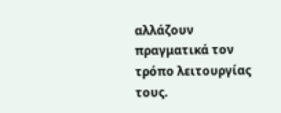αλλάζουν πραγματικά τον τρόπο λειτουργίας τους.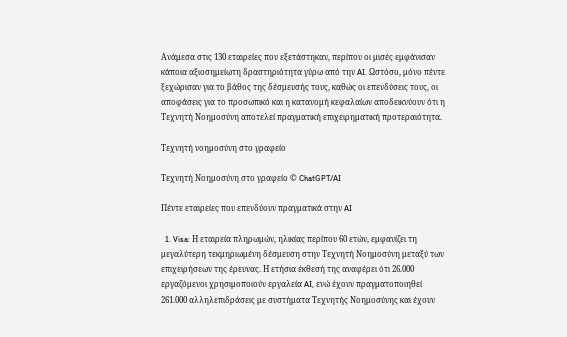Ανάμεσα στις 130 εταιρείες που εξετάστηκαν, περίπου οι μισές εμφάνισαν κάποια αξιοσημείωτη δραστηριότητα γύρω από την AI. Ωστόσο, μόνο πέντε ξεχώρισαν για το βάθος της δέσμευσής τους, καθώς οι επενδύσεις τους, οι αποφάσεις για το προσωπικό και η κατανομή κεφαλαίων αποδεικνύουν ότι η Τεχνητή Νοημοσύνη αποτελεί πραγματική επιχειρηματική προτεραιότητα.

Τεχνητή νοημοσύνη στο γραφείο

Τεχνητή Νοημοσύνη στο γραφείο © ChatGPT/AI

Πέντε εταιρείες που επενδύουν πραγματικά στην AI

  1. Visa: Η εταιρεία πληρωμών, ηλικίας περίπου 60 ετών, εμφανίζει τη μεγαλύτερη τεκμηριωμένη δέσμευση στην Τεχνητή Νοημοσύνη μεταξύ των επιχειρήσεων της έρευνας. Η ετήσια έκθεσή της αναφέρει ότι 26.000 εργαζόμενοι χρησιμοποιούν εργαλεία AI, ενώ έχουν πραγματοποιηθεί 261.000 αλληλεπιδράσεις με συστήματα Τεχνητής Νοημοσύνης και έχουν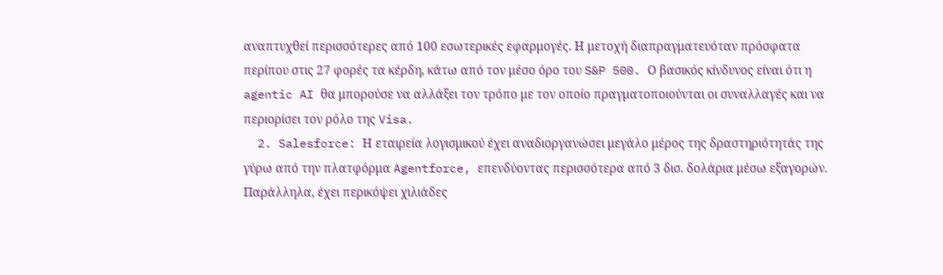αναπτυχθεί περισσότερες από 100 εσωτερικές εφαρμογές. Η μετοχή διαπραγματευόταν πρόσφατα περίπου στις 27 φορές τα κέρδη, κάτω από τον μέσο όρο του S&P 500. Ο βασικός κίνδυνος είναι ότι η agentic AI θα μπορούσε να αλλάξει τον τρόπο με τον οποίο πραγματοποιούνται οι συναλλαγές και να περιορίσει τον ρόλο της Visa.
  2. Salesforce: Η εταιρεία λογισμικού έχει αναδιοργανώσει μεγάλο μέρος της δραστηριότητάς της γύρω από την πλατφόρμα Agentforce, επενδύοντας περισσότερα από 3 δισ. δολάρια μέσω εξαγορών. Παράλληλα, έχει περικόψει χιλιάδες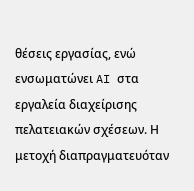θέσεις εργασίας, ενώ ενσωματώνει AI στα εργαλεία διαχείρισης πελατειακών σχέσεων. Η μετοχή διαπραγματευόταν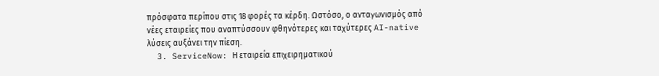πρόσφατα περίπου στις 18 φορές τα κέρδη. Ωστόσο, ο ανταγωνισμός από νέες εταιρείες που αναπτύσσουν φθηνότερες και ταχύτερες AI-native λύσεις αυξάνει την πίεση.
  3. ServiceNow: Η εταιρεία επιχειρηματικού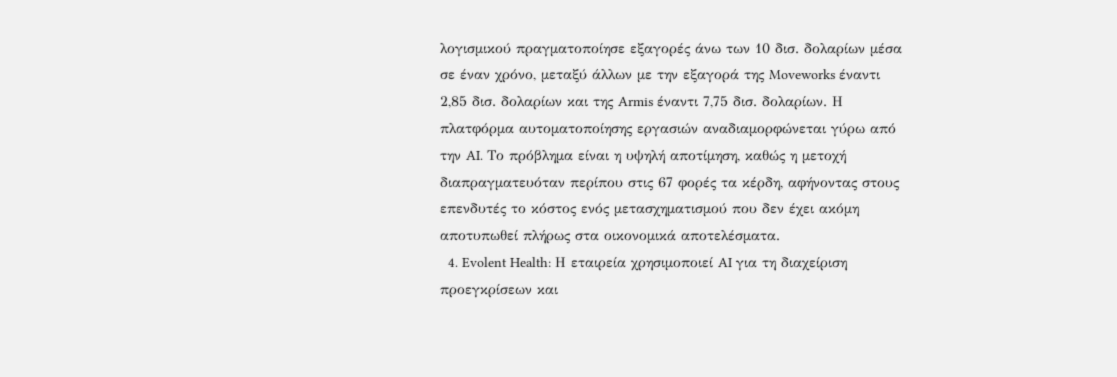λογισμικού πραγματοποίησε εξαγορές άνω των 10 δισ. δολαρίων μέσα σε έναν χρόνο, μεταξύ άλλων με την εξαγορά της Moveworks έναντι 2,85 δισ. δολαρίων και της Armis έναντι 7,75 δισ. δολαρίων. Η πλατφόρμα αυτοματοποίησης εργασιών αναδιαμορφώνεται γύρω από την AI. Το πρόβλημα είναι η υψηλή αποτίμηση, καθώς η μετοχή διαπραγματευόταν περίπου στις 67 φορές τα κέρδη, αφήνοντας στους επενδυτές το κόστος ενός μετασχηματισμού που δεν έχει ακόμη αποτυπωθεί πλήρως στα οικονομικά αποτελέσματα.
  4. Evolent Health: Η εταιρεία χρησιμοποιεί AI για τη διαχείριση προεγκρίσεων και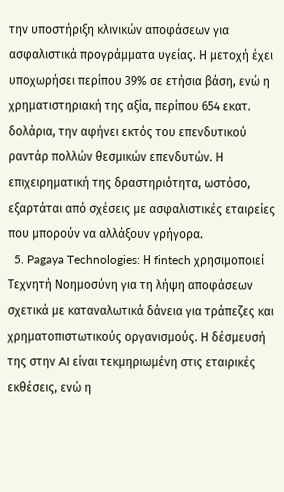την υποστήριξη κλινικών αποφάσεων για ασφαλιστικά προγράμματα υγείας. Η μετοχή έχει υποχωρήσει περίπου 39% σε ετήσια βάση, ενώ η χρηματιστηριακή της αξία, περίπου 654 εκατ. δολάρια, την αφήνει εκτός του επενδυτικού ραντάρ πολλών θεσμικών επενδυτών. Η επιχειρηματική της δραστηριότητα, ωστόσο, εξαρτάται από σχέσεις με ασφαλιστικές εταιρείες που μπορούν να αλλάξουν γρήγορα.
  5. Pagaya Technologies: Η fintech χρησιμοποιεί Τεχνητή Νοημοσύνη για τη λήψη αποφάσεων σχετικά με καταναλωτικά δάνεια για τράπεζες και χρηματοπιστωτικούς οργανισμούς. Η δέσμευσή της στην AI είναι τεκμηριωμένη στις εταιρικές εκθέσεις, ενώ η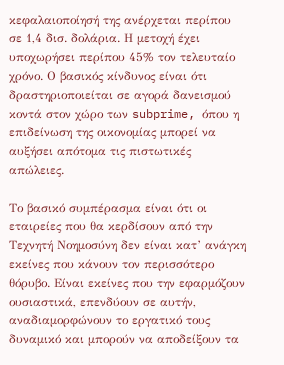κεφαλαιοποίησή της ανέρχεται περίπου σε 1,4 δισ. δολάρια. Η μετοχή έχει υποχωρήσει περίπου 45% τον τελευταίο χρόνο. Ο βασικός κίνδυνος είναι ότι δραστηριοποιείται σε αγορά δανεισμού κοντά στον χώρο των subprime, όπου η επιδείνωση της οικονομίας μπορεί να αυξήσει απότομα τις πιστωτικές απώλειες.

Το βασικό συμπέρασμα είναι ότι οι εταιρείες που θα κερδίσουν από την Τεχνητή Νοημοσύνη δεν είναι κατ’ ανάγκη εκείνες που κάνουν τον περισσότερο θόρυβο. Είναι εκείνες που την εφαρμόζουν ουσιαστικά, επενδύουν σε αυτήν, αναδιαμορφώνουν το εργατικό τους δυναμικό και μπορούν να αποδείξουν τα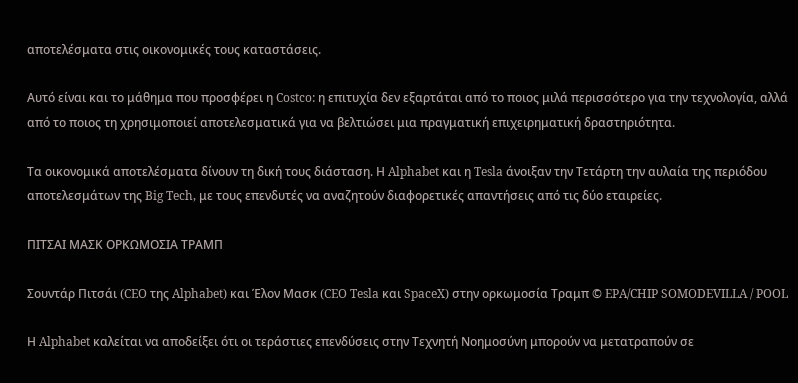αποτελέσματα στις οικονομικές τους καταστάσεις.

Αυτό είναι και το μάθημα που προσφέρει η Costco: η επιτυχία δεν εξαρτάται από το ποιος μιλά περισσότερο για την τεχνολογία, αλλά από το ποιος τη χρησιμοποιεί αποτελεσματικά για να βελτιώσει μια πραγματική επιχειρηματική δραστηριότητα.

Τα οικονομικά αποτελέσματα δίνουν τη δική τους διάσταση. Η Alphabet και η Tesla άνοιξαν την Τετάρτη την αυλαία της περιόδου αποτελεσμάτων της Big Tech, με τους επενδυτές να αναζητούν διαφορετικές απαντήσεις από τις δύο εταιρείες.

ΠΙΤΣΑΙ ΜΑΣΚ ΟΡΚΩΜΟΣΙΑ ΤΡΑΜΠ

Σουντάρ Πιτσάι (CEO της Alphabet) και Έλον Μασκ (CEO Tesla και SpaceX) στην ορκωμοσία Τραμπ © EPA/CHIP SOMODEVILLA / POOL

Η Alphabet καλείται να αποδείξει ότι οι τεράστιες επενδύσεις στην Τεχνητή Νοημοσύνη μπορούν να μετατραπούν σε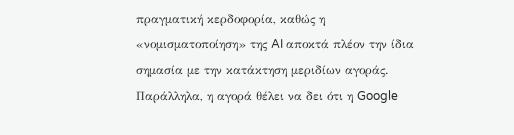πραγματική κερδοφορία, καθώς η «νομισματοποίηση» της AI αποκτά πλέον την ίδια σημασία με την κατάκτηση μεριδίων αγοράς. Παράλληλα, η αγορά θέλει να δει ότι η Google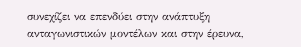συνεχίζει να επενδύει στην ανάπτυξη ανταγωνιστικών μοντέλων και στην έρευνα,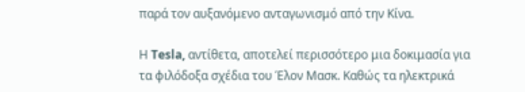παρά τον αυξανόμενο ανταγωνισμό από την Κίνα.

Η Tesla, αντίθετα, αποτελεί περισσότερο μια δοκιμασία για τα φιλόδοξα σχέδια του Έλον Μασκ. Καθώς τα ηλεκτρικά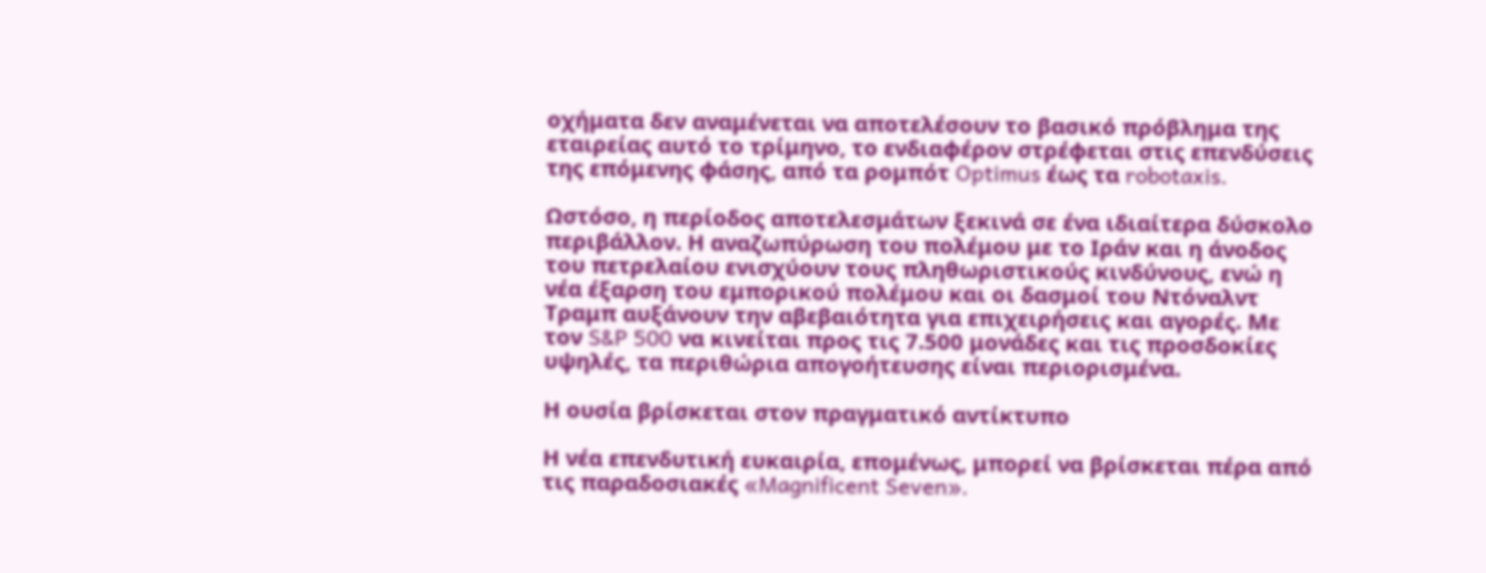οχήματα δεν αναμένεται να αποτελέσουν το βασικό πρόβλημα της εταιρείας αυτό το τρίμηνο, το ενδιαφέρον στρέφεται στις επενδύσεις της επόμενης φάσης, από τα ρομπότ Optimus έως τα robotaxis.

Ωστόσο, η περίοδος αποτελεσμάτων ξεκινά σε ένα ιδιαίτερα δύσκολο περιβάλλον. Η αναζωπύρωση του πολέμου με το Ιράν και η άνοδος του πετρελαίου ενισχύουν τους πληθωριστικούς κινδύνους, ενώ η νέα έξαρση του εμπορικού πολέμου και οι δασμοί του Ντόναλντ Τραμπ αυξάνουν την αβεβαιότητα για επιχειρήσεις και αγορές. Με τον S&P 500 να κινείται προς τις 7.500 μονάδες και τις προσδοκίες υψηλές, τα περιθώρια απογοήτευσης είναι περιορισμένα.

Η ουσία βρίσκεται στον πραγματικό αντίκτυπο

Η νέα επενδυτική ευκαιρία, επομένως, μπορεί να βρίσκεται πέρα από τις παραδοσιακές «Magnificent Seven».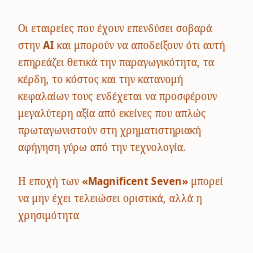Οι εταιρείες που έχουν επενδύσει σοβαρά στην AI και μπορούν να αποδείξουν ότι αυτή επηρεάζει θετικά την παραγωγικότητα, τα κέρδη, το κόστος και την κατανομή κεφαλαίων τους ενδέχεται να προσφέρουν μεγαλύτερη αξία από εκείνες που απλώς πρωταγωνιστούν στη χρηματιστηριακή αφήγηση γύρω από την τεχνολογία.

Η εποχή των «Magnificent Seven» μπορεί να μην έχει τελειώσει οριστικά, αλλά η χρησιμότητα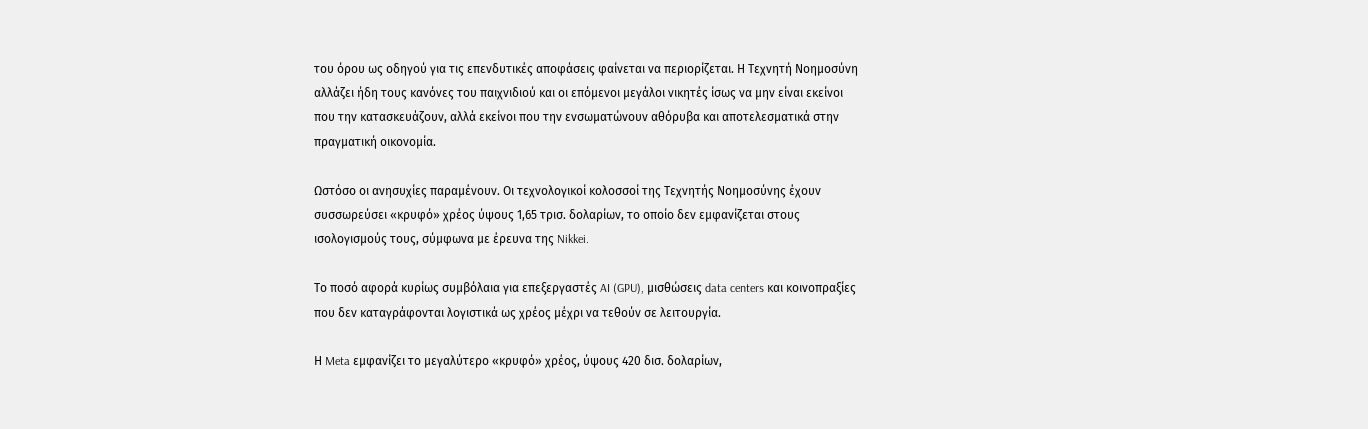του όρου ως οδηγού για τις επενδυτικές αποφάσεις φαίνεται να περιορίζεται. Η Τεχνητή Νοημοσύνη αλλάζει ήδη τους κανόνες του παιχνιδιού και οι επόμενοι μεγάλοι νικητές ίσως να μην είναι εκείνοι που την κατασκευάζουν, αλλά εκείνοι που την ενσωματώνουν αθόρυβα και αποτελεσματικά στην πραγματική οικονομία.

Ωστόσο οι ανησυχίες παραμένουν. Οι τεχνολογικοί κολοσσοί της Τεχνητής Νοημοσύνης έχουν συσσωρεύσει «κρυφό» χρέος ύψους 1,65 τρισ. δολαρίων, το οποίο δεν εμφανίζεται στους ισολογισμούς τους, σύμφωνα με έρευνα της Nikkei.

Το ποσό αφορά κυρίως συμβόλαια για επεξεργαστές AI (GPU), μισθώσεις data centers και κοινοπραξίες που δεν καταγράφονται λογιστικά ως χρέος μέχρι να τεθούν σε λειτουργία.

Η Meta εμφανίζει το μεγαλύτερο «κρυφό» χρέος, ύψους 420 δισ. δολαρίων,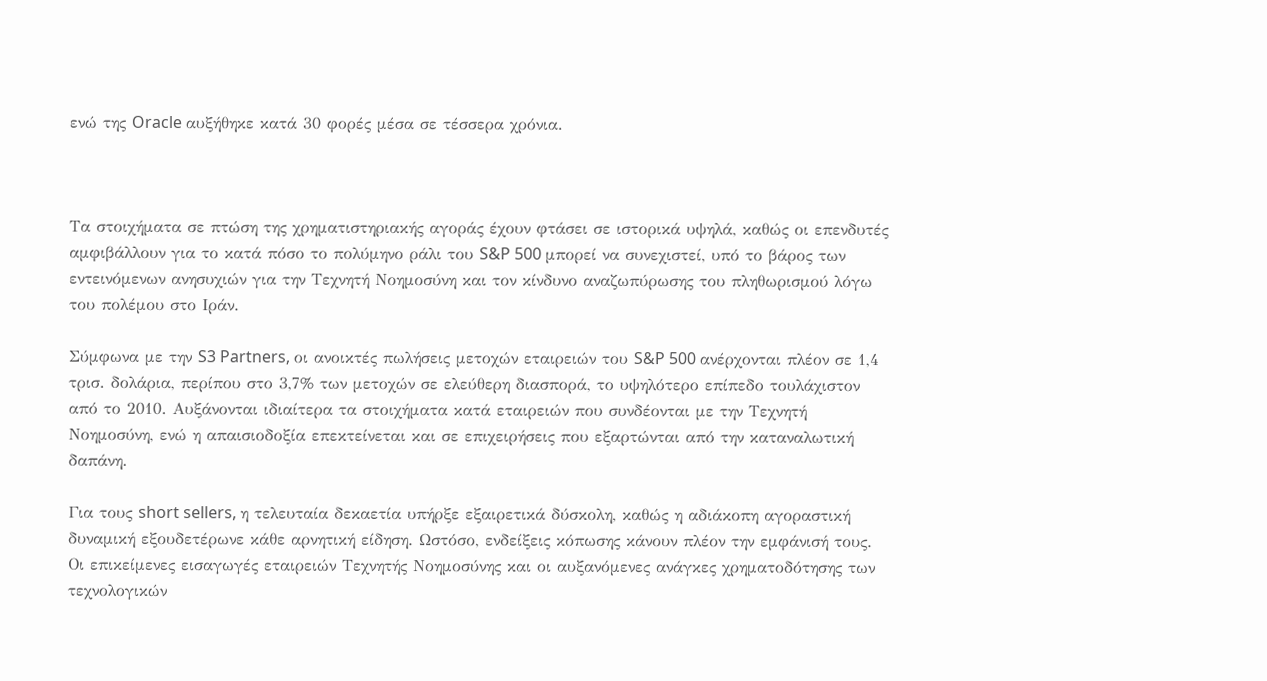ενώ της Oracle αυξήθηκε κατά 30 φορές μέσα σε τέσσερα χρόνια.



Τα στοιχήματα σε πτώση της χρηματιστηριακής αγοράς έχουν φτάσει σε ιστορικά υψηλά, καθώς οι επενδυτές αμφιβάλλουν για το κατά πόσο το πολύμηνο ράλι του S&P 500 μπορεί να συνεχιστεί, υπό το βάρος των εντεινόμενων ανησυχιών για την Τεχνητή Νοημοσύνη και τον κίνδυνο αναζωπύρωσης του πληθωρισμού λόγω του πολέμου στο Ιράν.

Σύμφωνα με την S3 Partners, οι ανοικτές πωλήσεις μετοχών εταιρειών του S&P 500 ανέρχονται πλέον σε 1,4 τρισ. δολάρια, περίπου στο 3,7% των μετοχών σε ελεύθερη διασπορά, το υψηλότερο επίπεδο τουλάχιστον από το 2010. Αυξάνονται ιδιαίτερα τα στοιχήματα κατά εταιρειών που συνδέονται με την Τεχνητή Νοημοσύνη, ενώ η απαισιοδοξία επεκτείνεται και σε επιχειρήσεις που εξαρτώνται από την καταναλωτική δαπάνη.

Για τους short sellers, η τελευταία δεκαετία υπήρξε εξαιρετικά δύσκολη, καθώς η αδιάκοπη αγοραστική δυναμική εξουδετέρωνε κάθε αρνητική είδηση. Ωστόσο, ενδείξεις κόπωσης κάνουν πλέον την εμφάνισή τους. Οι επικείμενες εισαγωγές εταιρειών Τεχνητής Νοημοσύνης και οι αυξανόμενες ανάγκες χρηματοδότησης των τεχνολογικών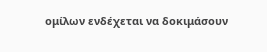ομίλων ενδέχεται να δοκιμάσουν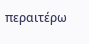περαιτέρω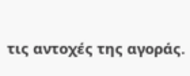τις αντοχές της αγοράς.